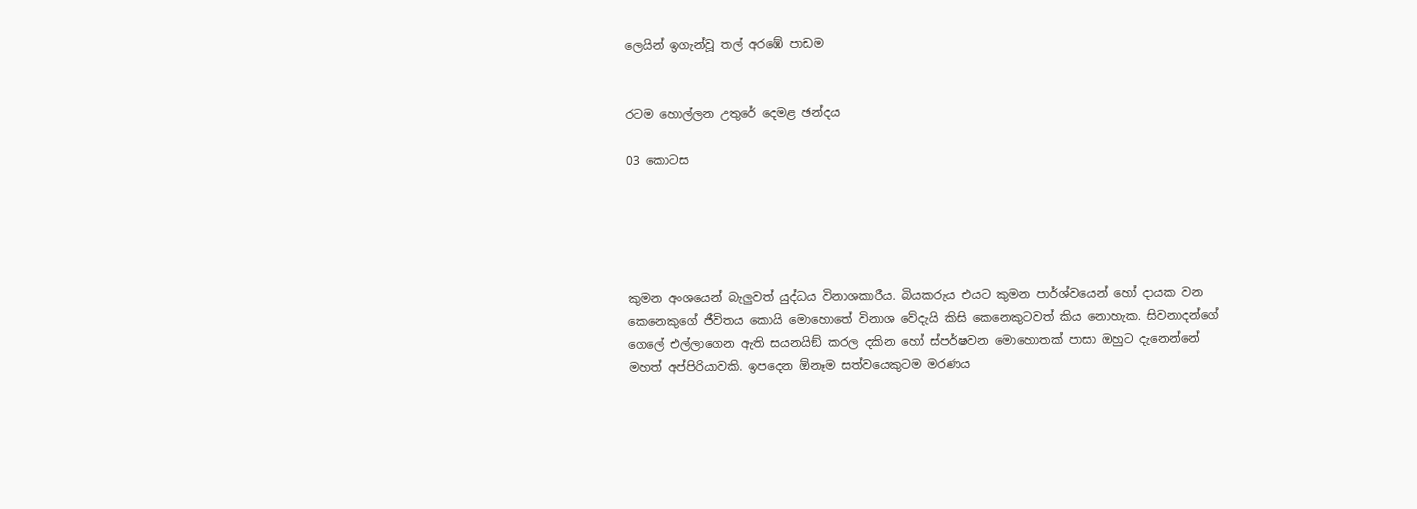ලෙයින් ඉගැන්වූ තල් අරඹේ පාඩම


රටම හොල්ලන උතුරේ දෙමළ ඡන්දය

03 කොටස





කුමන අංශයෙන් බැලුවත් යුද්ධය විනාශකාරීය. බියකරුය එයට කුමන පාර්ශ්වයෙන් හෝ දායක වන කෙනෙකුගේ ජීවිතය කොයි මොහොතේ විනාශ වේදැයි කිසි කෙනෙකුටවත් කිය නොහැක. සිවනාදන්ගේ ගෙලේ එල්ලාගෙන ඇති සයනයිඞ් කරල දකින හෝ ස්පර්ෂවන මොහොතක් පාසා ඔහුට දැනෙන්නේ මහත් අප්පිරියාවකි. ඉපදෙන ඕනෑම සත්වයෙකුටම මරණය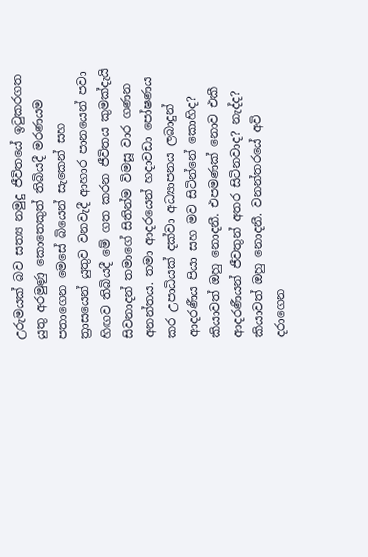උරුමයක් බව සත්‍ය නමුදු ජීවිතයේ ඉටුකරගත යුතු අරමුණු කොතෙකුත් තිබියදී මරණයම පතාගෙන මෙසේ බියෙන් සැකෙන් සහ ත්‍රාසයෙන් යුතුව වනවැදී ආහාර පානයෙන් පවා හිඟව තිබියදී මේ ගත කරන ජීවිතය කුමක්දැයි සිවනාදන් තමාගේ සිතින්ම විමසූ වාර ගණන අනන්තය. තමා ආදරයෙන් හදාවඩා පෝෂණය කර උපාධියක් දක්වා අධ්‍යාපනය ලබාදුන් ආදරණීය පියා සහ මව සිටින්නේ කොහිද? කියාවත් ඔහු නොදනී. එපමණක් නොව එකී ආදරණීයන් ජීවතුන් අතර සිටිනවාද? නැද්ද? කියාවත් ඔහු නොදනී. වනන්තරයේ අවි දරාගෙන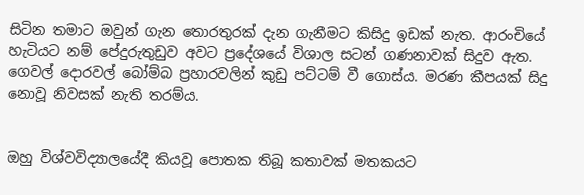සිටින තමාට ඔවුන් ගැන තොරතුරක් දැන ගැනීමට කිසිදු ඉඩක් නැත. ආරංචියේ  හැටියට නම් පේදුරුතුඩුව අවට ප්‍රදේශයේ විශාල සටන් ගණනාවක් සිදුව ඇත. ගෙවල් දොරවල් බෝම්බ ප්‍රහාරවලින් කුඩු පට්ටම් වී ගොස්ය. මරණ කීපයක් සිදු නොවූ නිවසක් නැති තරම්ය.


ඔහු විශ්වවිද්‍යාලයේදී කියවූ පොතක තිබූ කතාවක් මතකයට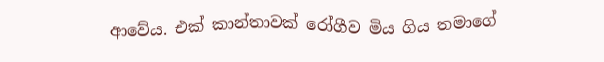ආවේය. එක් කාන්තාවක් රෝගීව මිය ගිය තමාගේ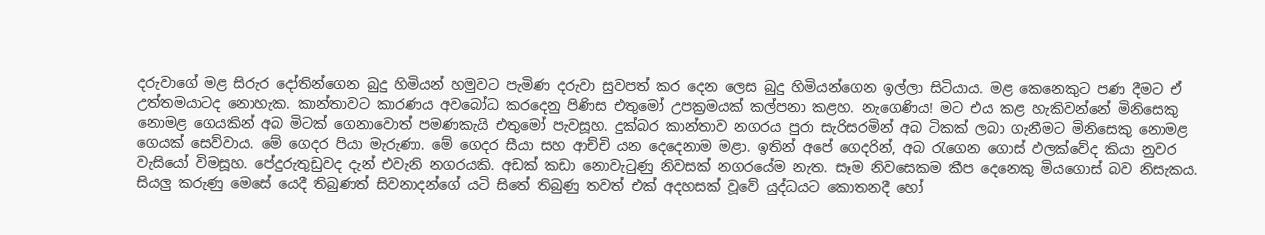දරුවාගේ මළ සිරුර දෝතින්ගෙන බුදු හිමියන් හමුවට පැමිණ දරුවා සුවපත් කර දෙන ලෙස බුදු හිමියන්ගෙන ඉල්ලා සිටියාය. මළ කෙනෙකුට පණ දීමට ඒ උත්තමයාටද නොහැක. කාන්තාවට කාරණය අවබෝධ කරදෙනු පිණිස එතුමෝ උපක්‍රමයක් කල්පනා කළහ. නැගෙණිය! මට එය කළ හැකිවන්නේ මිනිසෙකු නොමළ ගෙයකින් අබ මිටක් ගෙනාවොත් පමණකැයි එතුමෝ පැවසූහ. දුක්බර කාන්තාව නගරය පුරා සැරිසරමින් අබ ටිකක් ලබා ගැනීමට මිනිසෙකු නොමළ ගෙයක් සෙව්වාය. මේ ගෙදර පියා මැරුණා. මේ ගෙදර සීයා සහ ආච්චි යන දෙදෙනාම මළා. ඉතින් අපේ ගෙදරින්, අබ රැගෙන ගොස් ඵලක්වේද කියා නුවර වැසියෝ විමසූහ. පේදුරුතුඩුවද දැන් එවැනි නගරයකි. අඩක් කඩා නොවැටුණු නිවසක් නගරයේම නැත. සෑම නිවසෙකම කීප දෙනෙකු මියගොස් බව නිසැකය. සියලු කරුණු මෙසේ යෙදී තිබුණත් සිවනාදන්ගේ යටි සිතේ තිබුණු තවත් එක් අදහසක් වූවේ යුද්ධයට කොතනදී හෝ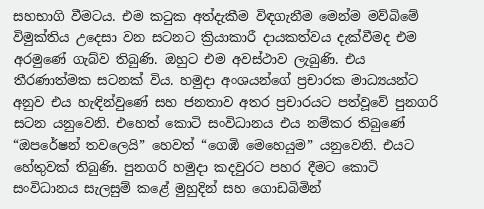සහභාගි වීමටය. එම කටුක අත්දැකීම විඳගැනීම මෙන්ම මව්බිමේ විමුක්තිය උදෙසා වන සටනට ක්‍රියාකාරී දායකත්වය දැක්වීමද එම අරමුණේ ගැබ්ව තිබුණි. ඔහුට එම අවස්ථාව ලැබුණි. එය තීරණාත්මක සටනක් විය. හමුදා අංශයන්ගේ ප්‍රචාරක මාධ්‍යයන්ට අනුව එය හැඳින්වුණේ සහ ජනතාව අතර ප්‍රචාරයට පත්වූවේ පුනගරි සටන යනුවෙනි. එහෙත් කොටි සංවිධානය එය නම්කර තිබුණේ “ඔපරේෂන් තවලෙයි” හෙවත් “ගෙඹි මෙහෙයුම” යනුවෙනි. එයට හේතුවක් තිබුණි. පුනගරි හමුදා කදවුරට පහර දීමට කොටි සංවිධානය සැලසුම් කළේ මුහුදින් සහ ගොඩබිමින්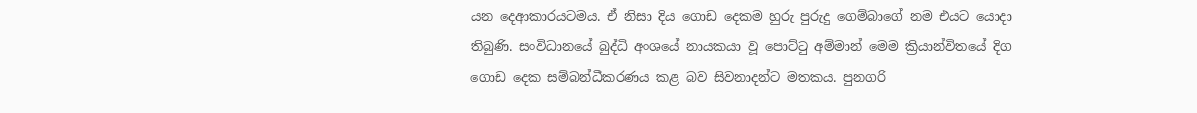යන දෙආකාරයටමය. ඒ නිසා දිය ගොඩ දෙකම හුරු පුරුදු ගෙම්බාගේ නම එයට යොදා තිබුණි. සංවිධානයේ බුද්ධි අංශයේ නායකයා වූ පොට්ටු අම්මාන් මෙම ක්‍රියාන්විතයේ දිග ගොඩ දෙක සම්බන්ධීකරණය කළ බව සිවනාදන්ට මතකය. පුනගරි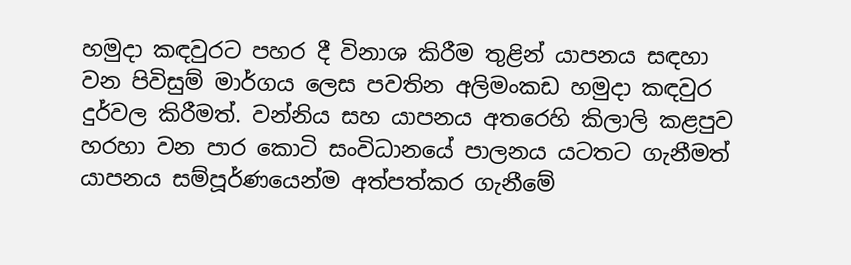හමුදා කඳවුරට පහර දී විනාශ කිරීම තුළින් යාපනය සඳහා වන පිවිසුම් මාර්ගය ලෙස පවතින අලිමංකඩ හමුදා කඳවුර දුර්වල කිරීමත්. වන්නිය සහ යාපනය අතරෙහි කිලාලි කළපුව හරහා වන පාර කොටි සංවිධානයේ පාලනය යටතට ගැනීමත් යාපනය සම්පූර්ණයෙන්ම අත්පත්කර ගැනීමේ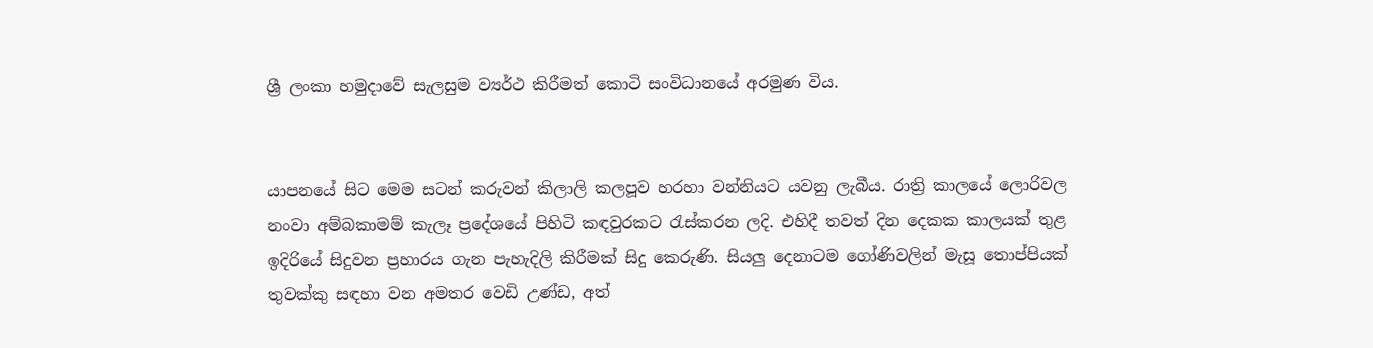ශ්‍රී ලංකා හමුදාවේ සැලසුම ව්‍යර්ථ කිරීමත් කොටි සංවිධානයේ අරමුණ විය.


යාපනයේ සිට මෙම සටන් කරුවන් කිලාලි කලපූව හරහා වන්නියට යවනු ලැබීය. රාත්‍රි කාලයේ ලොරිවල නංවා අම්බකාමම් කැලෑ ප්‍රදේශයේ පිහිටි කඳවුරකට රැස්කරන ලදි. එහිදී තවත් දින දෙකක කාලයක් තුළ ඉදිරියේ සිදුවන ප්‍රහාරය ගැන පැහැදිලි කිරීමක් සිදු කෙරුණි. සියලු දෙනාටම ගෝණිවලින් මැසූ තොප්පියක් තුවක්කු සඳහා වන අමතර වෙඩි උණ්ඩ, අත්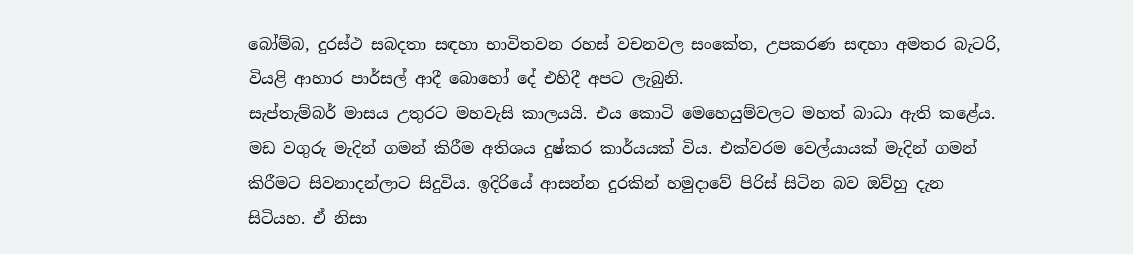බෝම්බ, දුරස්ථ සබදතා සඳහා භාවිතවන රහස් වචනවල සංකේත, උපකරණ සඳහා අමතර බැටරි, වියළි ආහාර පාර්සල් ආදී බොහෝ දේ එහිදී අපට ලැබුනි.
සැප්තැම්බර් මාසය උතුරට මහවැසි කාලයයි. එය කොටි මෙහෙයුම්වලට මහත් බාධා ඇති කළේය. මඩ වගුරු මැදින් ගමන් කිරීම අතිශය දුෂ්කර කාර්යයක් විය. එක්වරම වෙල්යායක් මැදින් ගමන් කිරීමට සිවනාදන්ලාට සිදුවිය. ඉදිරියේ ආසන්න දුරකින් හමුදාවේ පිරිස් සිටින බව ඔව්හු දැන සිටියහ. ඒ නිසා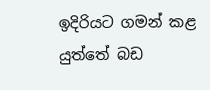ඉදිරියට ගමන් කළ යුත්තේ බඩ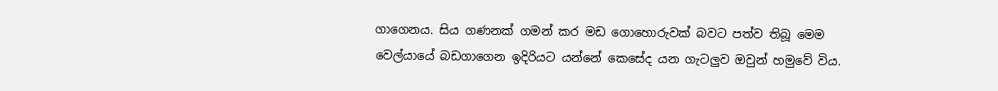ගාගෙනය. සිය ගණනක් ගමන් කර මඩ ගොහොරුවක් බවට පත්ව තිබූ මෙම වෙල්යායේ බඩගාගෙන ඉදිරියට යන්නේ කෙසේද යන ගැටලුව ඔවුන් හමුවේ විය.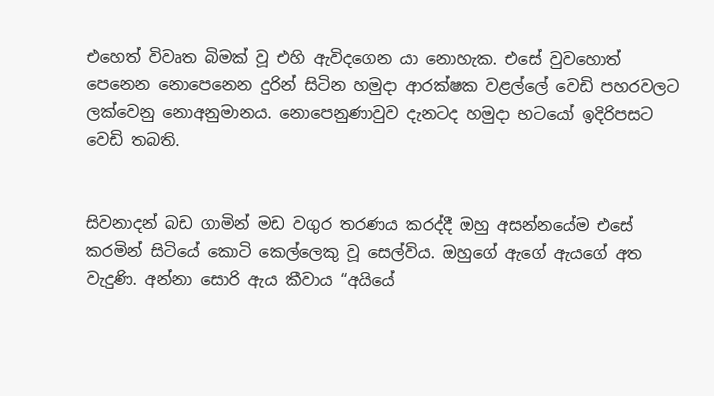එහෙත් විවෘත බිමක් වූ එහි ඇවිදගෙන යා නොහැක. එසේ වුවහොත් පෙනෙන නොපෙනෙන දුරින් සිටින හමුදා ආරක්ෂක වළල්ලේ වෙඩි පහරවලට ලක්වෙනු නොඅනුමානය. නොපෙනුණාවුව දැනටද හමුදා භටයෝ ඉදිරිපසට වෙඩි තබති.


සිවනාදන් බඩ ගාමින් මඩ වගුර තරණය කරද්දී ඔහු අසන්නයේම එසේ කරමින් සිටියේ කොටි කෙල්ලෙකු වූ සෙල්විය. ඔහුගේ ඇගේ ඇයගේ අත වැදුණි. අන්නා සොරි ඇය කීවාය “අයියේ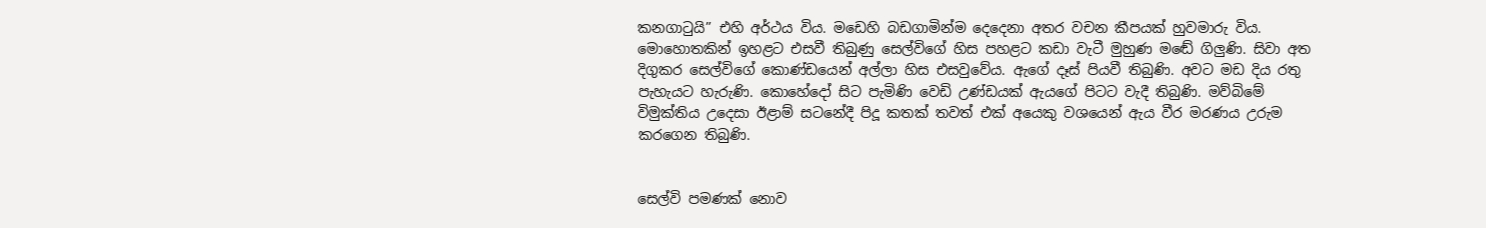කනගාටුයි” එහි අර්ථය විය. මඩෙහි බඩගාමින්ම දෙදෙනා අතර වචන කීපයක් හුවමාරු විය. මොහොතකින් ඉහළට එසවී තිබුණු සෙල්විගේ හිස පහළට කඩා වැටී මුහුණ මඬේ ගිලුණි. සිවා අත දිගුකර සෙල්විගේ කොණ්ඩයෙන් අල්ලා හිස එසවුවේය. ඇගේ දෑස් පියවී තිබුණි. අවට මඩ දිය රතු පැහැයට හැරුණි. කොහේදෝ සිට පැමිණි වෙඩි උණ්ඩයක් ඇයගේ පිටට වැදී තිබුණි. මව්බිමේ විමුක්තිය උදෙසා ඊළාම් සටනේදී පිදූ කතක් තවත් එක් අයෙකු වශයෙන් ඇය වීර මරණය උරුම කරගෙන තිබුණි.


සෙල්වි පමණක් නොව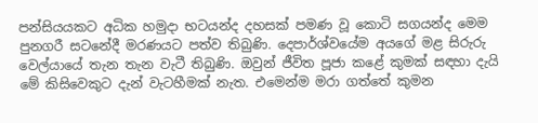පන්සියයකට අධික හමුදා භටයන්ද දහසක් පමණ වූ කොටි සගයන්ද මෙම පුනගරී සටනේදී මරණයට පත්ව තිබුණි. දෙපාර්ශ්වයේම අයගේ මළ සිරුරු වෙල්යායේ තැන තැන වැටී තිබුණි. ඔවුන් ජීවිත පූජා කළේ කුමක් සඳහා දැයි මේ කිසිවෙකුට දැන් වැටහීමක් නැත. එමෙන්ම මරා ගත්තේ කුමන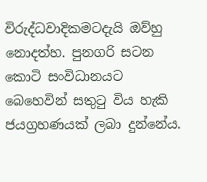විරුද්ධවාදිකමටදැයි ඔව්හු නොදත්හ. පුනගරි සටන කොටි සංවිධානයට බෙහෙවින් සතුටු විය හැකි ජයග්‍රහණයක් ලබා දුන්නේය.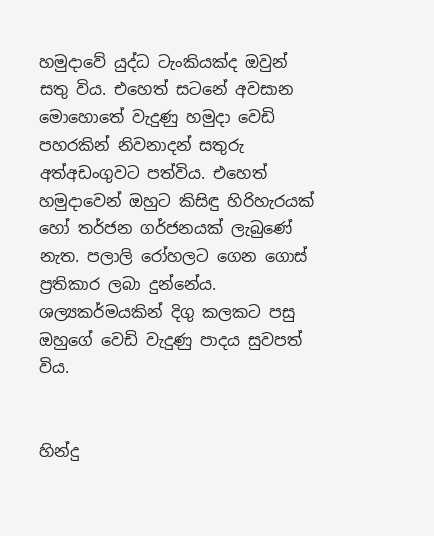හමුදාවේ යුද්ධ ටැංකියක්ද ඔවුන් සතු විය. එහෙත් සටනේ අවසාන මොහොතේ වැදුණු හමුදා වෙඩි පහරකින් නිවනාදන් සතුරු අත්අඩංගුවට පත්විය. එහෙත් හමුදාවෙන් ඔහුට කිසිඳු හිරිහැරයක් හෝ තර්ජන ගර්ජනයක් ලැබුණේ නැත. පලාලි රෝහලට ගෙන ගොස් ප්‍රතිකාර ලබා දුන්නේය. ශල්‍යකර්මයකින් දිගු කලකට පසු ඔහුගේ වෙඩි වැදුණු පාදය සුවපත් විය.


හින්දු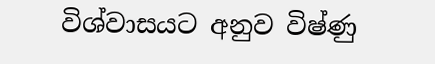විශ්වාසයට අනුව විෂ්ණු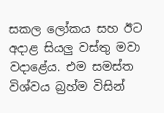සකල ලෝකය සහ ඊට අදාළ සියලු වස්තු මවා වදාළේය. එම සමස්ත විශ්වය බ්‍රහ්ම විසින්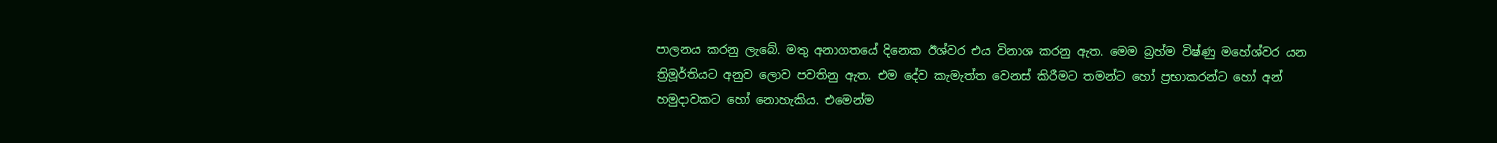පාලනය කරනු ලැබේ. මතු අනාගතයේ දිනෙක ඊශ්වර එය විනාශ කරනු ඇත. මෙම බ්‍රහ්ම විෂ්ණු මහේශ්වර යන ත්‍රිමූර්තියට අනුව ලොව පවතිනු ඇත. එම දේව කැමැත්ත වෙනස් කිරීමට තමන්ට හෝ ප්‍රභාකරන්ට හෝ අන් හමුදාවකට හෝ නොහැකිය. එමෙන්ම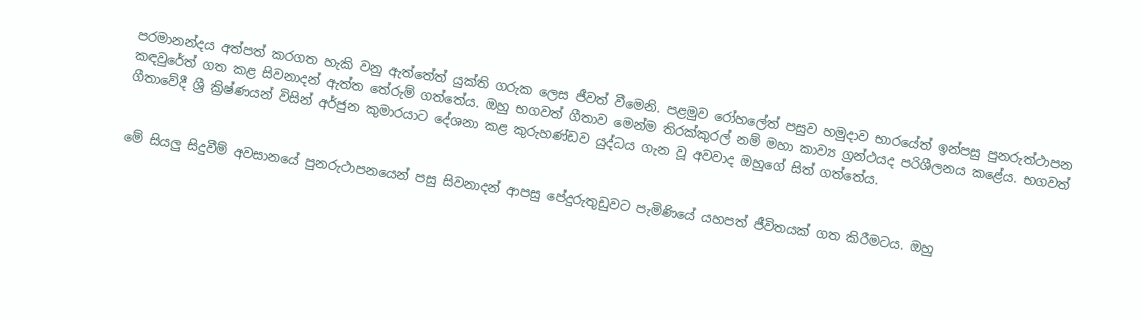පරමානන්දය අත්පත් කරගත හැකි වනු ඇත්තේත් යුක්ති ගරුක ලෙස ජීවත් වීමෙනි. පළමුව රෝහලේත් පසුව හමුදාව භාරයේත් ඉන්පසු පුනරුත්ථාපන කඳවුරේත් ගත කළ සිවනාදන් ඇත්ත තේරුම් ගත්තේය. ඔහු භගවත් ගීතාව මෙන්ම තිරක්කුරල් නම් මහා කාව්‍ය ග්‍රන්ථයද පරිශීලනය කළේය. භගවත් ගීතාවේදී ශ්‍රී ක්‍රිෂ්ණයන් විසින් අර්ජුන කුමාරයාට දේශනා කළ කුරුහණ්ඩව යුද්ධය ගැන වූ අවවාද ඔහුගේ සිත් ගත්තේය.


මේ සියලු සිදුවීම් අවසානයේ පුනරුථාපනයෙන් පසු සිවනාදන් ආපසු පේදුරුතුඩුවට පැමිණියේ යහපත් ජීවිතයක් ගත කිරීමටය. ඔහු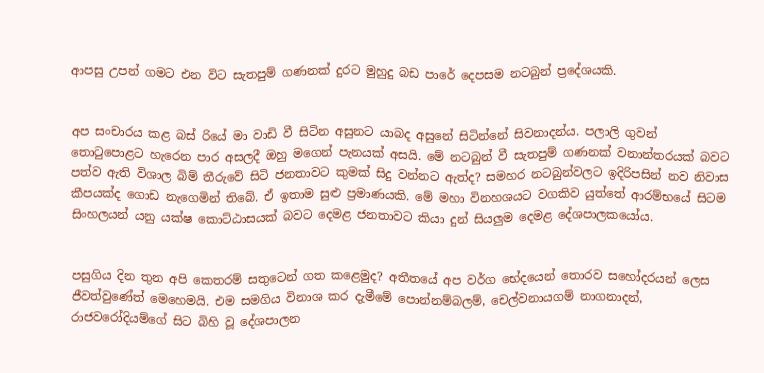ආපසු උපන් ගමට එන විට සැතපුම් ගණනක් දුරට මුහුදු බඩ පාරේ දෙපසම නටබුන් ප්‍රදේශයකි.


අප සංචාරය කළ බස් රියේ මා වාඩි වී සිටින අසුනට යාබද අසුනේ සිටින්නේ සිවනාදන්ය. පලාලි ගුවන් තොටුපොළට හැරෙන පාර අසලදී ඔහු මගෙන් පැනයක් අසයි. මේ නටබුන් වී සැතපුම් ගණනක් වනාන්තරයක් බවට පත්ව ඇති විශාල බිම් තීරුවේ සිටි ජනතාවට කුමක් සිදු වන්නට ඇත්ද? සමහර නටබුන්වලට ඉදිරිපසින් නව නිවාස කීපයක්ද ගොඩ නැගෙමින් තිබේ. ඒ ඉතාම සුළු ප්‍රමාණයකි. මේ මහා විනහශයට වගකිව යුත්තේ ආරම්භයේ සිටම සිංහලයන් යනු යක්ෂ කොට්ඨාසයක් බවට දෙමළ ජනතාවට කියා දුන් සියලුම දෙමළ දේශපාලකයෝය.


පසුගිය දින තුන අපි කෙතරම් සතුටෙන් ගත කළෙමුද? අතීතයේ අප වර්ග භේදයෙන් තොරව සහෝදරයන් ලෙස ජීවත්වුණේත් මෙහෙමයි. එම සමගිය විනාශ කර දැමීමේ පොන්නම්බලම්, චෙල්වනායගම් නාගනාදන්, රාජවරෝදියම්ගේ සිට බිහි වූ දේශපාලන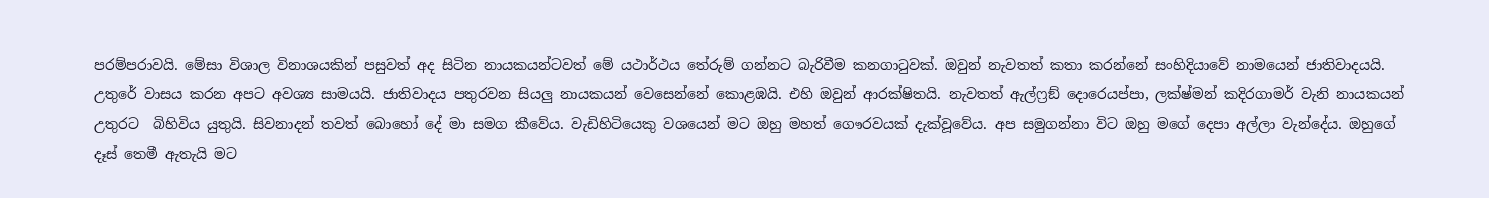පරම්පරාවයි. මේසා විශාල විනාශයකින් පසුවත් අද සිටින නායකයන්ටවත් මේ යථාර්ථය තේරුම් ගන්නට බැරිවීම කනගාටුවක්. ඔවුන් නැවතත් කතා කරන්නේ සංහිදියාවේ නාමයෙන් ජාතිවාදයයි. උතුරේ වාසය කරන අපට අවශ්‍ය සාමයයි. ජාතිවාදය පතුරවන සියලු නායකයන් වෙසෙන්නේ කොළඹයි. එහි ඔවුන් ආරක්ෂිතයි. නැවතත් ඇල්ෆ්‍රඞ් දොරෙයප්පා, ලක්ෂ්මන් කදිරගාමර් වැනි නායකයන් උතුරට  බිහිවිය යුතුයි. සිවනාදන් තවත් බොහෝ දේ මා සමග කීවේය. වැඩිහිටියෙකු වශයෙන් මට ඔහු මහත් ගෞරවයක් දැක්වූවේය. අප සමුගන්නා විට ඔහු මගේ දෙපා අල්ලා වැන්දේය. ඔහුගේ දෑස් තෙමී ඇතැයි මට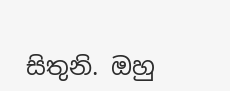සිතුනි. ඔහු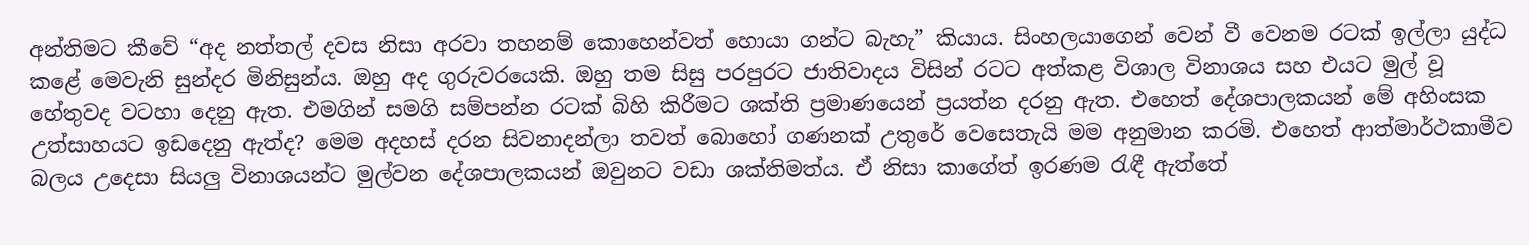අන්තිමට කීවේ “අද නත්තල් දවස නිසා අරවා තහනම් කොහෙන්වත් හොයා ගන්ට බැහැ” කියාය. සිංහලයාගෙන් වෙන් වී වෙනම රටක් ඉල්ලා යුද්ධ කළේ මෙවැනි සුන්දර මිනිසුන්ය. ඔහු අද ගුරුවරයෙකි. ඔහු තම සිසු පරපුරට ජාතිවාදය විසින් රටට අත්කළ විශාල විනාශය සහ එයට මුල් වූ හේතුවද වටහා දෙනු ඇත. එමගින් සමගි සම්පන්න රටක් බිහි කිරීමට ශක්ති ප්‍රමාණයෙන් ප්‍රයත්න දරනු ඇත. එහෙත් දේශපාලකයන් මේ අහිංසක උත්සාහයට ඉඩදෙනු ඇත්ද? මෙම අදහස් දරන සිවනාදන්ලා තවත් බොහෝ ගණනක් උතුරේ වෙසෙතැයි මම අනුමාන කරමි. එහෙත් ආත්මාර්ථකාමීව බලය උදෙසා සියලු විනාශයන්ට මුල්වන දේශපාලකයන් ඔවුනට වඩා ශක්තිමත්ය. ඒ නිසා කාගේත් ඉරණම රැඳී ඇත්තේ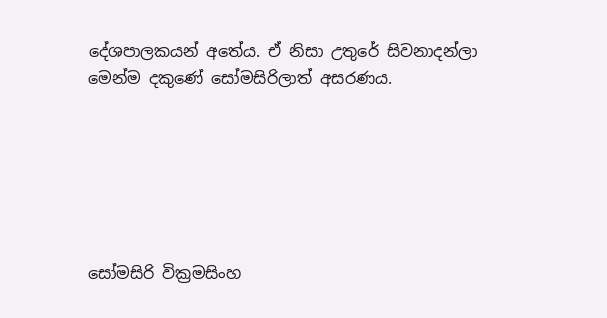දේශපාලකයන් අතේය. ඒ නිසා උතුරේ සිවනාදන්ලා මෙන්ම දකුණේ සෝමසිරිලාත් අසරණය.






සෝමසිරි වික්‍රමසිංහ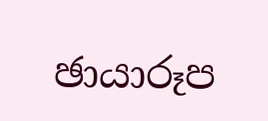ඡායාරූප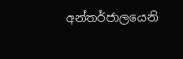අන්තර්ජාලයෙනි